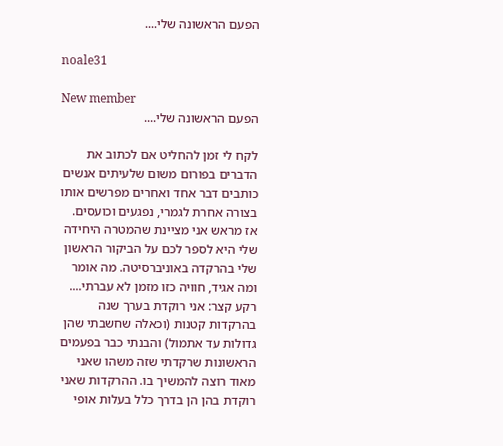הפעם הראשונה שלי....

noale31

New member
הפעם הראשונה שלי....

לקח לי זמן להחליט אם לכתוב את הדברים בפורום משום שלעיתים אנשים כותבים דבר אחד ואחרים מפרשים אותו בצורה אחרת לגמרי, נפגעים וכועסים. אז מראש אני מציינת שהמטרה היחידה שלי היא לספר לכם על הביקור הראשון שלי בהרקדה באוניברסיטה. מה אומר ומה אגיד, חוויה כזו מזמן לא עברתי.... רקע קצר: אני רוקדת בערך שנה בהרקדות קטנות (וכאלה שחשבתי שהן גדולות עד אתמול) והבנתי כבר בפעמים הראשונות שרקדתי שזה משהו שאני מאוד רוצה להמשיך בו. ההרקדות שאני רוקדת בהן הן בדרך כלל בעלות אופי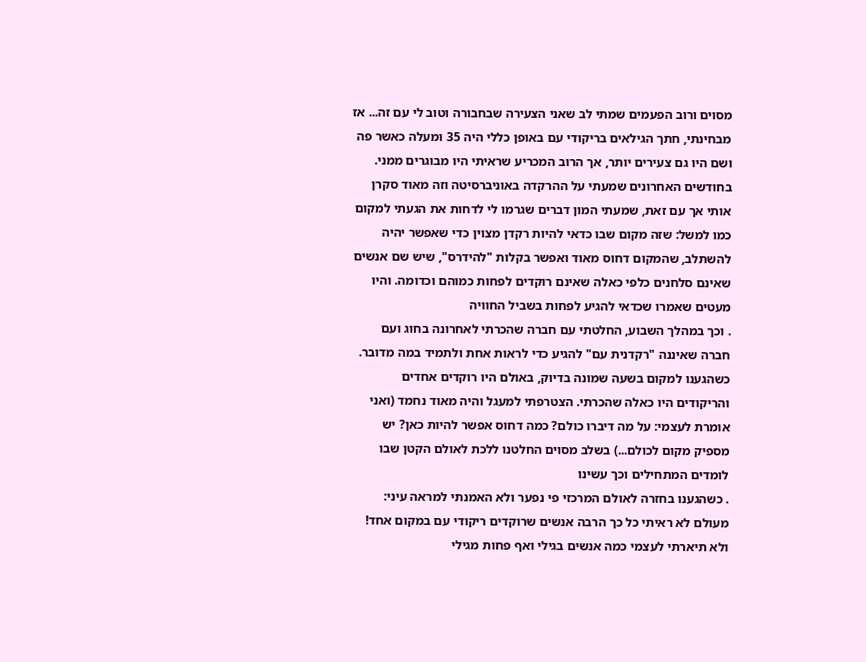מסוים ורוב הפעמים שמתי לב שאני הצעירה שבחבורה וטוב לי עם זה... אז מבחינתי, חתך הגילאים בריקודי עם באופן כללי היה 35 ומעלה כאשר פה ושם היו גם צעירים יותר, אך הרוב המכריע שראיתי היו מבוגרים ממני. בחודשים האחרונים שמעתי על ההרקדה באוניברסיטה וזה מאוד סקרן אותי אך עם זאת, שמעתי המון דברים שגרמו לי לדחות את הגעתי למקום כמו למשל: שזה מקום שבו כדאי להיות רקדן מצוין כדי שאפשר יהיה להשתלב, שהמקום דחוס מאוד ואפשר בקלות "להידרס", שיש שם אנשים שאינם סלחנים כלפי כאלה שאינם רוקדים לפחות כמוהם וכדומה. והיו מעטים שאמרו שכדאי להגיע לפחות בשביל החוויה
. וכך במהלך השבוע, החלטתי עם חברה שהכרתי לאחרונה בחוג ועם חברה שאיננה "רקדנית עם" להגיע כדי לראות אחת ולתמיד במה מדובר. כשהגענו למקום בשעה שמונה בדיוק, באולם היו רוקדים אחדים והריקודים היו כאלה שהכרתי. הצטרפתי למעגל והיה מאוד נחמד (ואני אומרת לעצמי: על מה דיברו כולם? כמה דחוס אפשר להיות כאן? יש מספיק מקום לכולם...) בשלב מסוים החלטנו ללכת לאולם הקטן שבו לומדים המתחילים וכך עשינו
. כשהגענו בחזרה לאולם המרכזי פי נפער ולא האמנתי למראה עיני: מעולם לא ראיתי כל כך הרבה אנשים שרוקדים ריקודי עם במקום אחד! ולא תיארתי לעצמי כמה אנשים בגילי ואף פחות מגילי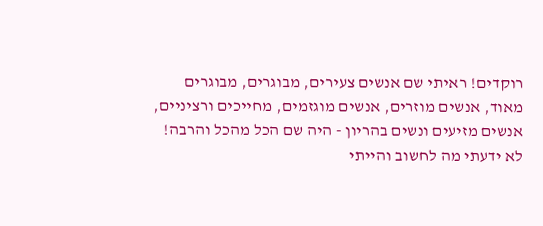רוקדים! ראיתי שם אנשים צעירים, מבוגרים, מבוגרים מאוד, אנשים מוזרים, אנשים מוגזמים, מחייכים ורציניים, אנשים מזיעים ונשים בהריון - היה שם הכל מהכל והרבה! לא ידעתי מה לחשוב והייתי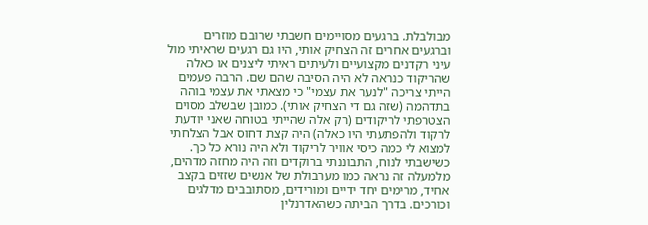מבולבלת. ברגעים מסויימים חשבתי שרובם מוזרים וברגעים אחרים זה הצחיק אותי, היו גם רגעים שראיתי מול עיני רקדנים מקצועיים ולעיתים ראיתי ליצנים או כאלה שהריקוד כנראה לא היה הסיבה שהם שם. הרבה פעמים הייתי צריכה "לנער את עצמי" כי מצאתי את עצמי בוהה בתדהמה (שזה גם די הצחיק אותי). כמובן שבשלב מסוים הצטרפתי לריקודים (רק אלה שהייתי בטוחה שאני יודעת לרקוד ולהפתעתי היו כאלה) היה קצת דחוס אבל הצלחתי למצוא לי כמה כיסי אוויר לריקוד ולא היה נורא כל כך. כשישבתי לנוח, התבוננתי ברוקדים וזה היה מחזה מדהים, מלמעלה זה נראה כמו מערבולת של אנשים שזזים בקצב אחיד, מרימים יחד ידיים ומורידים, מסתובבים מדלגים וכורכים. בדרך הביתה כשהאדרנלין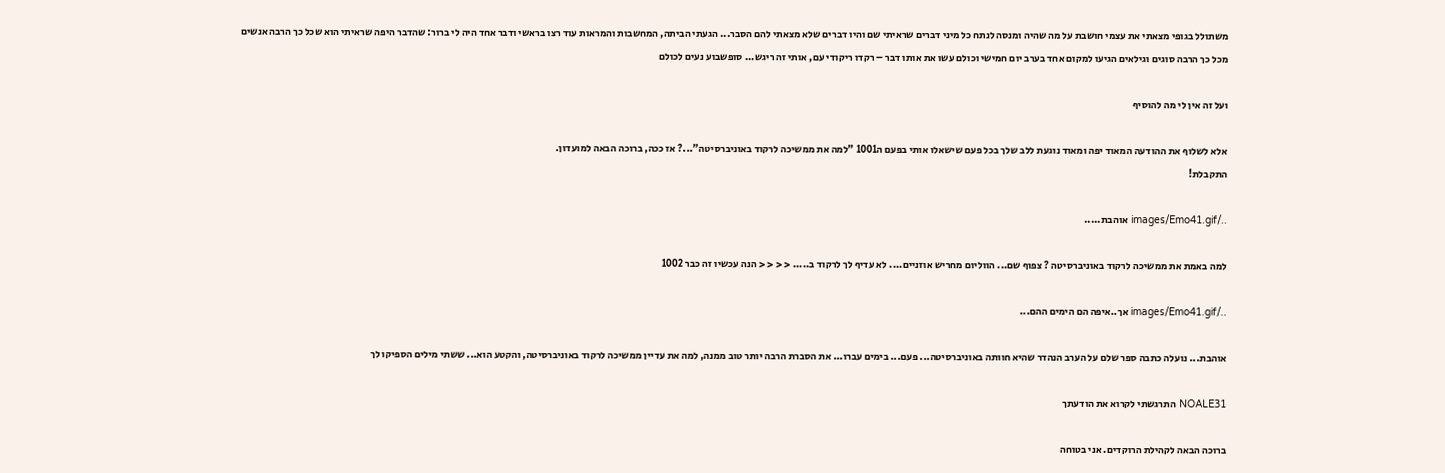משתולל בגופי מצאתי את עצמי חושבת על מה שהיה ומנסה לנתח כל מיני דברים שראיתי שם והיו דברים שלא מצאתי להם הסבר... הגעתי הביתה, המחשבות והמראות עוד רצו בראשי ודבר אחד היה לי ברור: שהדבר היפה שראיתי הוא שכל כך הרבה אנשים מכל כך הרבה סוגים וגילאים הגיעו למקום אחד בערב יום חמישי וכולם עשו את אותו דבר – רקדו ריקודי עם, אותי זה ריגש... סופשבוע נעים לכולם

ועל זה אין לי מה להוסיף

אלא לשלוף את ההודעה המאוד יפה ומאוד נוגעת ללב שלך בכל פעם שישאלו אותי בפעם ה1001 "למה את ממשיכה לרקוד באוניברסיטה"...? אז ככה, ברוכה הבאה למועדון.
התקבלת!

../images/Emo41.gif אוהבת.....

למה באמת את ממשיכה לרקוד באוניברסיטה ? צפוף שם... הווליום מחריש אוזניים.... לא עדיף לך לרקוד ב..... < < < < הנה עכשיו זה כבר 1002

../images/Emo41.gif אך..איפה הם הימים ההם...

אוהבת... נועלה כתבה ספר שלם על הערב הנהדר שהיא חוותה באוניברסיטה... פעם... בימים עברו... את הסברת הרבה יותר טוב ממנה, למה את עדיין ממשיכה לרקוד באוניברסיטה, והקטע הוא... ששתי מילים הספיקו לך

NOALE31 התרגשתי לקרוא את הודעתך

ברוכה הבאה לקהילת הרוקדים. אני בטוחה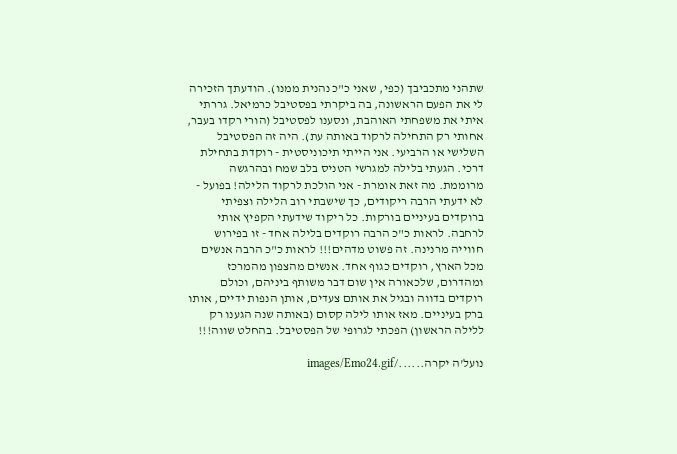שתהני מתכביבך (כפי, שאני כ"כ נהנית ממנו). הודעתך הזכירה לי את הפעם הראשונה, בה ביקרתי בפסטיבל כרמיאל. גררתי איתי את משפחתי האוהבת, ונסענו לפסטיבל (הורי רקדו בעבר, אחותי רק התחילה לרקוד באותה עת). היה זה הפסטיבל השלישי או הרביעי. אני הייתי תיכוניסטית - רוקדת בתחילת דרכי. הגעתי בלילה למגרשי הטניס בלב שמח ובהרגשה מרוממת. מה זאת אומרת - אני הולכת לרקוד הלילה! בפועל - לא ידעתי הרבה ריקודים, כך שישבתי רוב הלילה וצפיתי ברוקדים בעיניים בורקות. כל ריקוד שידעתי הקפיץ אותי לרחבה. לראות כ"כ הרבה רוקדים בלילה אחד - זו בפירוש חווייה מרנינה. זה פשוט מדהים!!! לראות כ"כ הרבה אנשים מכל הארץ, רוקדים כגוף אחד. אנשים מהצפון מהמרכז ומהדרום, שלכאורה אין שום דבר משותף ביניהם, וכולם רוקדים בדווה ובגיל את אותם צעדים, אותן הנפות ידיים, אותו ברק בעיניים. מאז אותו לילה קסום (באותה שנה הגענו רק ללילה הראשון) הפכתי לגרופי של הפסטיבל. בהחלט שווה!!!

נועל'ה יקרה....../images/Emo24.gif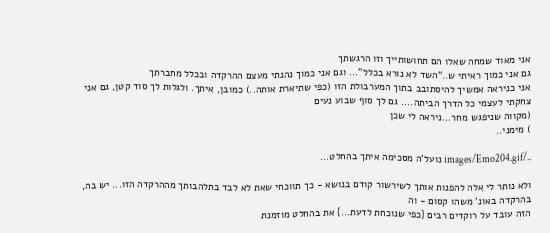אני מאוד שמחה שאלו הם תחושותייך וזו הרגשתך
גם אני כמוך ראיתי ש.."השד לא נורא בכלל"... וגם אני כמוך נהנתי מעצם ההרקדה ובכלל מחברתך
אני כניראה אמשיך להיסתובב בתוך המערבולת הזו (כפי שתיארת אותה..) כמובן, איתך. ולגלות לך סוד קטן, גם אני צחקתי לעצמי כל הדרך הביתה.... גם לך סוף שבוע נעים
(מקווה שניפגש מחר...ניראה לי שכן
) מימני..

../images/Emo204.gif נועל'ה מסכימה איתך בהחלט...

ולא נותר לי אלה להפנות אותך לשירשור קודם בנושא - כך תווכחי שאת לא לבד בתלהבותך מההרקדה הזו... יש בה, בהרקדה באונ' משהו קסום - וה
הזה עובד על רוקדים רבים {כפי שנוכחת לדעת...} את בהחלט מוזמנת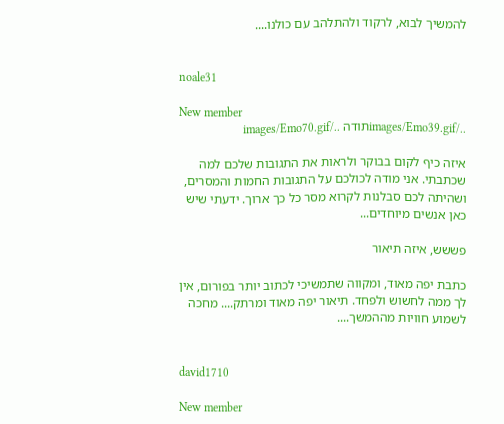להמשיך לבוא, לרקוד ולהתלהב עם כולנו....


noale31

New member
../images/Emo39.gifתודה ../images/Emo70.gif

איזה כיף לקום בבוקר ולראות את התגובות שלכם למה שכתבתי. אני מודה לכולכם על התגובות החמות והמסרים, ושהיתה לכם סבלנות לקרוא מסר כל כך ארוך. ידעתי שיש כאן אנשים מיוחדים...

פששש, איזה תיאור

כתבת יפה מאוד, ומקווה שתמשיכי לכתוב יותר בפורום, אין לך ממה לחשוש ולפחד. תיאור יפה מאוד ומרתק.... מחכה לשמוע חוויות מההמשך....


david1710

New member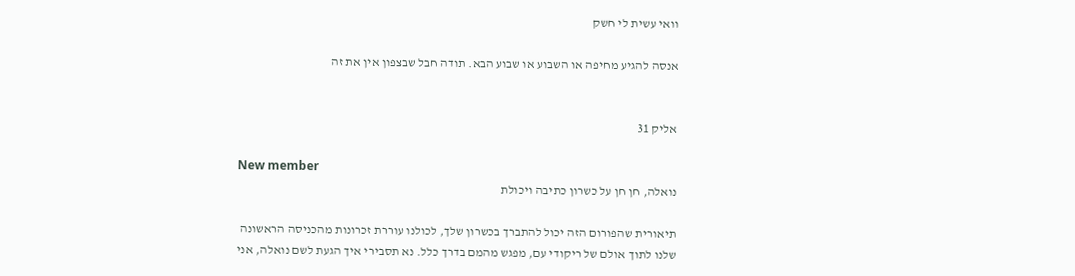וואי עשית לי חשק

אנסה להגיע מחיפה או השבוע או שבוע הבא. תודה חבל שבצפון אין את זה


אליק 31

New member
נואלה, חן חן על כשרון כתיבה ויכולת

תיאורית שהפורום הזה יכול להתברך בכשרון שלך, לכולנו עוררת זכרונות מהכניסה הראשונה שלנו לתוך אולם של ריקודי עם, מפגש מהמם בדרך כלל. נא תסבירי איך הגעת לשם נואלה, אני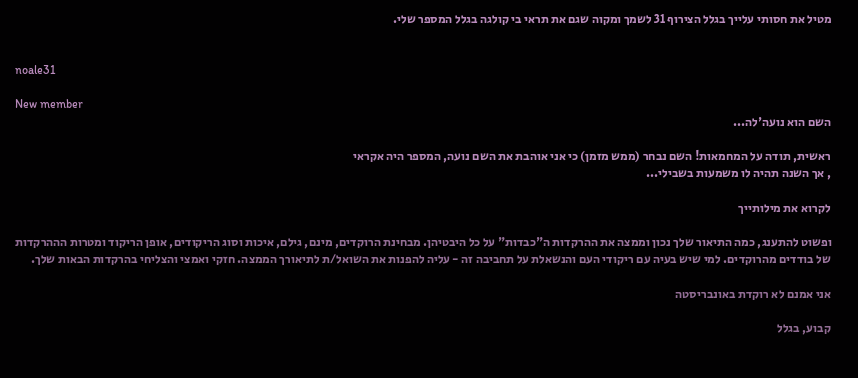מטיל את חסותי עלייך בגלל הצירוף 31 לשמך ומקוה שגם את תראי בי קולגה בגלל המספר שלי.


noale31

New member
השם הוא נועה'לה...

ראשית, תודה על המחמאות! השם נבחר (ממש מזמן) כי אני אוהבת את השם נועה, המספר היה אקראי
, אך השנה תהיה לו משמעות בשבילי...

לקרוא את מילותייך

ופשוט להתענג, כמה התיאור שלך נכון וממצה את ההרקדות ה"כבדות" על כל היבטיהן. מבחינת הרוקדים, מינם, גילם, איכות וסוג הריקודים, אופן הריקוד ומטרות הההרקדות של בודדים מהרוקדים. למי שיש בעיה עם ריקודי העם והנשאלת על תחביבה זה - עליה להפנות את השואל/ת לתיאורך הממצה. חזקי ואמצי והצליחי בהרקדות הבאות שלך.

אני אמנם לא רוקדת באונבריסטה

קבוע, בגלל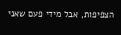הצפיפות, אבל מידי פעם שאני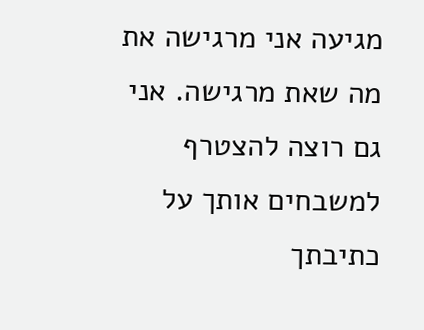מגיעה אני מרגישה את מה שאת מרגישה. אני גם רוצה להצטרף למשבחים אותך על כתיבתך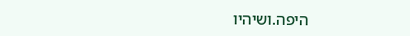היפה.ושיהיו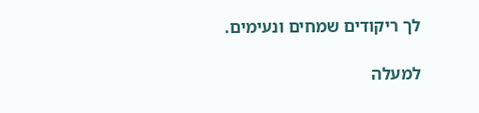לך ריקודים שמחים ונעימים.

למעלה